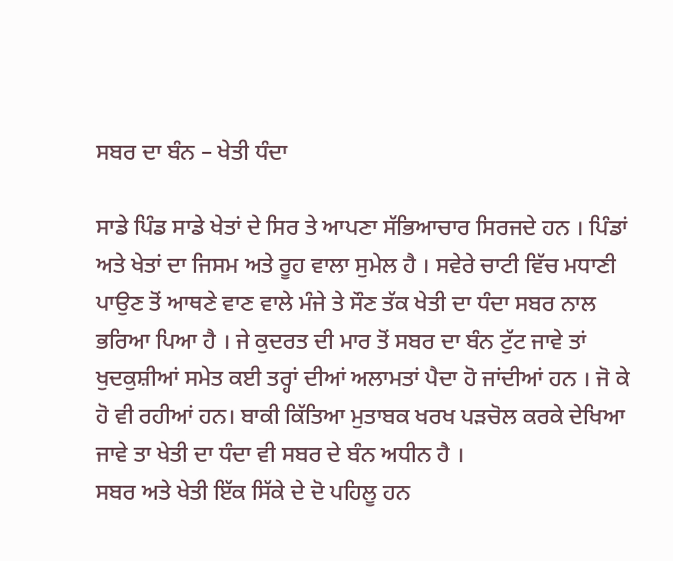ਸਬਰ ਦਾ ਬੰਨ – ਖੇਤੀ ਧੰਦਾ

ਸਾਡੇ ਪਿੰਡ ਸਾਡੇ ਖੇਤਾਂ ਦੇ ਸਿਰ ਤੇ ਆਪਣਾ ਸੱਭਿਆਚਾਰ ਸਿਰਜਦੇ ਹਨ । ਪਿੰਡਾਂ ਅਤੇ ਖੇਤਾਂ ਦਾ ਜਿਸਮ ਅਤੇ ਰੂਹ ਵਾਲਾ ਸੁਮੇਲ ਹੈ । ਸਵੇਰੇ ਚਾਟੀ ਵਿੱਚ ਮਧਾਣੀ ਪਾਉਣ ਤੋਂ ਆਥਣੇ ਵਾਣ ਵਾਲੇ ਮੰਜੇ ਤੇ ਸੌਣ ਤੱਕ ਖੇਤੀ ਦਾ ਧੰਦਾ ਸਬਰ ਨਾਲ ਭਰਿਆ ਪਿਆ ਹੈ । ਜੇ ਕੁਦਰਤ ਦੀ ਮਾਰ ਤੋਂ ਸਬਰ ਦਾ ਬੰਨ ਟੁੱਟ ਜਾਵੇ ਤਾਂ ਖੁਦਕੁਸ਼ੀਆਂ ਸਮੇਤ ਕਈ ਤਰ੍ਹਾਂ ਦੀਆਂ ਅਲਾਮਤਾਂ ਪੈਦਾ ਹੋ ਜਾਂਦੀਆਂ ਹਨ । ਜੋ ਕੇ ਹੋ ਵੀ ਰਹੀਆਂ ਹਨ। ਬਾਕੀ ਕਿੱਤਿਆ ਮੁਤਾਬਕ ਖਰਖ ਪੜਚੋਲ ਕਰਕੇ ਦੇਖਿਆ ਜਾਵੇ ਤਾ ਖੇਤੀ ਦਾ ਧੰਦਾ ਵੀ ਸਬਰ ਦੇ ਬੰਨ ਅਧੀਨ ਹੈ ।
ਸਬਰ ਅਤੇ ਖੇਤੀ ਇੱਕ ਸਿੱਕੇ ਦੇ ਦੋ ਪਹਿਲੂ ਹਨ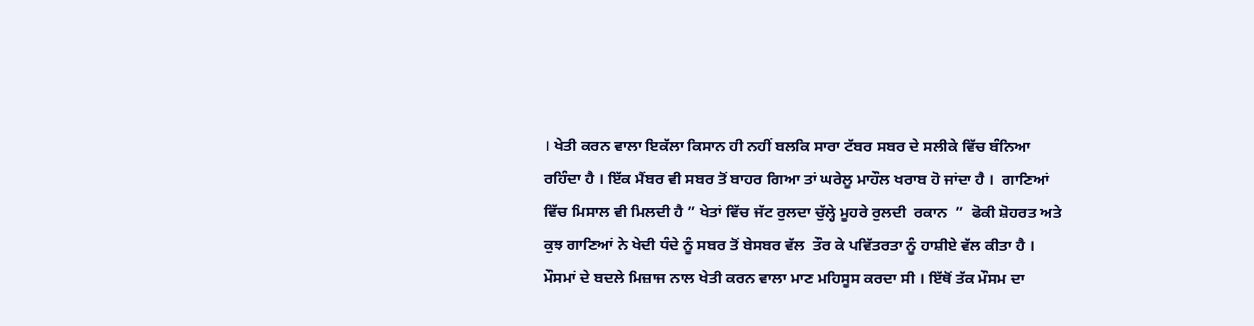। ਖੇਤੀ ਕਰਨ ਵਾਲਾ ਇਕੱਲਾ ਕਿਸਾਨ ਹੀ ਨਹੀਂ ਬਲਕਿ ਸਾਰਾ ਟੱਬਰ ਸਬਰ ਦੇ ਸਲੀਕੇ ਵਿੱਚ ਬੰਨਿਆ ਰਹਿੰਦਾ ਹੈ । ਇੱਕ ਮੈਂਬਰ ਵੀ ਸਬਰ ਤੋਂ ਬਾਹਰ ਗਿਆ ਤਾਂ ਘਰੇਲੂ ਮਾਹੌਲ ਖਰਾਬ ਹੋ ਜਾਂਦਾ ਹੈ ।  ਗਾਣਿਆਂ ਵਿੱਚ ਮਿਸਾਲ ਵੀ ਮਿਲਦੀ ਹੈ ” ਖੇਤਾਂ ਵਿੱਚ ਜੱਟ ਰੁਲਦਾ ਚੁੱਲ੍ਹੇ ਮੂਹਰੇ ਰੁਲਦੀ  ਰਕਾਨ  ”  ਫੋਕੀ ਸ਼ੋਹਰਤ ਅਤੇ ਕੁਝ ਗਾਣਿਆਂ ਨੇ ਖੇਦੀ ਧੰਦੇ ਨੂੰ ਸਬਰ ਤੋਂ ਬੇਸਬਰ ਵੱਲ  ਤੌਰ ਕੇ ਪਵਿੱਤਰਤਾ ਨੂੰ ਹਾਸ਼ੀਏ ਵੱਲ ਕੀਤਾ ਹੈ ।
ਮੌਸਮਾਂ ਦੇ ਬਦਲੇ ਮਿਜ਼ਾਜ ਨਾਲ ਖੇਤੀ ਕਰਨ ਵਾਲਾ ਮਾਣ ਮਹਿਸੂਸ ਕਰਦਾ ਸੀ । ਇੱਥੋਂ ਤੱਕ ਮੌਸਮ ਦਾ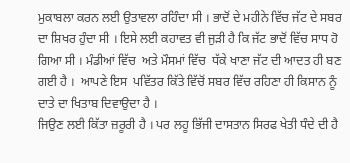ਮੁਕਾਬਲਾ ਕਰਨ ਲਈ ਉਤਾਵਲਾ ਰਹਿੰਦਾ ਸੀ । ਭਾਦੋਂ ਦੇ ਮਹੀਨੇ ਵਿੱਚ ਜੱਟ ਦੇ ਸਬਰ ਦਾ ਸ਼ਿਖਰ ਹੁੰਦਾ ਸੀ । ਇਸੇ ਲਈ ਕਹਾਵਤ ਵੀ ਜੁੜੀ ਹੈ ਕਿ ਜੱਟ ਭਾਦੋਂ ਵਿੱਚ ਸਾਧ ਹੋ ਗਿਆ ਸੀ । ਮੰਡੀਆਂ ਵਿੱਚ  ਅਤੇ ਮੌਸਮਾਂ ਵਿੱਚ  ਧੱਕੇ ਖਾਣਾ ਜੱਟ ਦੀ ਆਦਤ ਹੀ ਬਣ ਗਈ ਹੈ ।  ਆਪਣੇ ਇਸ  ਪਵਿੱਤਰ ਕਿੱਤੇ ਵਿੱਚੋਂ ਸਬਰ ਵਿੱਚ ਰਹਿਣਾ ਹੀ ਕਿਸਾਨ ਨੂੰ  ਦਾਤੇ ਦਾ ਖਿਤਾਬ ਦਿਵਾਉਦਾ ਹੈ ।
ਜਿਉਣ ਲਈ ਕਿੱਤਾ ਜ਼ਰੂਰੀ ਹੈ । ਪਰ ਲਹੂ ਭਿੱਜੀ ਦਾਸਤਾਨ ਸਿਰਫ ਖੇਤੀ ਧੰਦੇ ਦੀ ਹੈ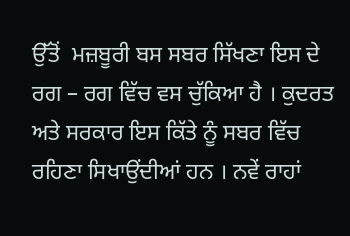ਉੱਤੋਂ  ਮਜ਼ਬੂਰੀ ਬਸ ਸਬਰ ਸਿੱਖਣਾ ਇਸ ਦੇ ਰਗ – ਰਗ ਵਿੱਚ ਵਸ ਚੁੱਕਿਆ ਹੈ । ਕੁਦਰਤ ਅਤੇ ਸਰਕਾਰ ਇਸ ਕਿੱਤੇ ਨੂੰ ਸਬਰ ਵਿੱਚ  ਰਹਿਣਾ ਸਿਖਾਉਂਦੀਆਂ ਹਨ । ਨਵੇਂ ਰਾਹਾਂ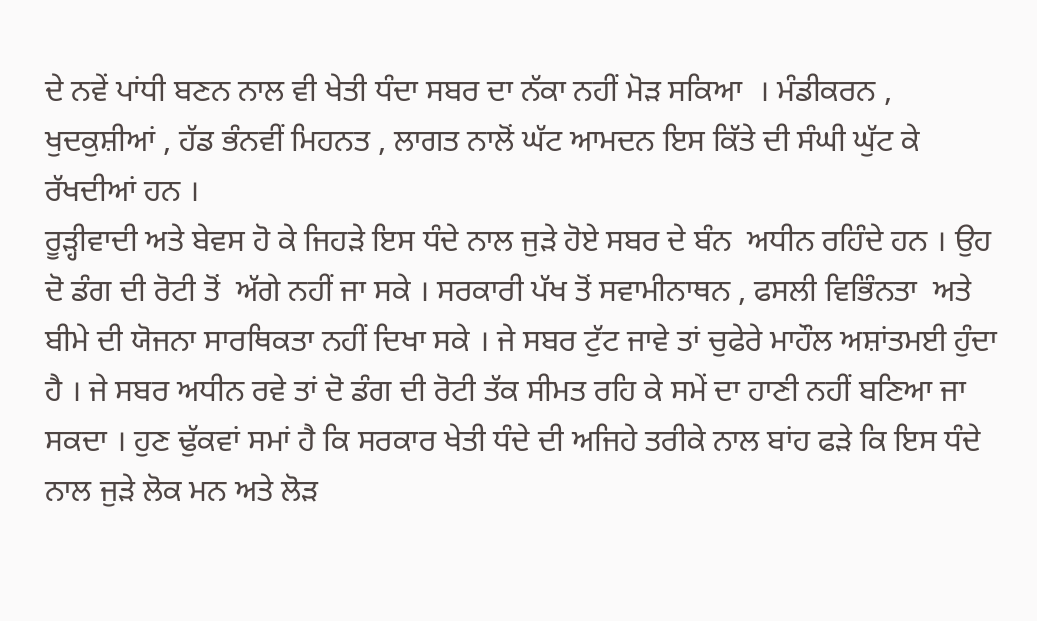ਦੇ ਨਵੇਂ ਪਾਂਧੀ ਬਣਨ ਨਾਲ ਵੀ ਖੇਤੀ ਧੰਦਾ ਸਬਰ ਦਾ ਨੱਕਾ ਨਹੀਂ ਮੋੜ ਸਕਿਆ  । ਮੰਡੀਕਰਨ ,  ਖੁਦਕੁਸ਼ੀਆਂ , ਹੱਡ ਭੰਨਵੀਂ ਮਿਹਨਤ , ਲਾਗਤ ਨਾਲੋਂ ਘੱਟ ਆਮਦਨ ਇਸ ਕਿੱਤੇ ਦੀ ਸੰਘੀ ਘੁੱਟ ਕੇ ਰੱਖਦੀਆਂ ਹਨ ।
ਰੂੜ੍ਹੀਵਾਦੀ ਅਤੇ ਬੇਵਸ ਹੋ ਕੇ ਜਿਹੜੇ ਇਸ ਧੰਦੇ ਨਾਲ ਜੁੜੇ ਹੋਏ ਸਬਰ ਦੇ ਬੰਨ  ਅਧੀਨ ਰਹਿੰਦੇ ਹਨ । ਉਹ ਦੋ ਡੰਗ ਦੀ ਰੋਟੀ ਤੋਂ  ਅੱਗੇ ਨਹੀਂ ਜਾ ਸਕੇ । ਸਰਕਾਰੀ ਪੱਖ ਤੋਂ ਸਵਾਮੀਨਾਥਨ , ਫਸਲੀ ਵਿਭਿੰਨਤਾ  ਅਤੇ ਬੀਮੇ ਦੀ ਯੋਜਨਾ ਸਾਰਥਿਕਤਾ ਨਹੀਂ ਦਿਖਾ ਸਕੇ । ਜੇ ਸਬਰ ਟੁੱਟ ਜਾਵੇ ਤਾਂ ਚੁਫੇਰੇ ਮਾਹੌਲ ਅਸ਼ਾਂਤਮਈ ਹੁੰਦਾ ਹੈ । ਜੇ ਸਬਰ ਅਧੀਨ ਰਵੇ ਤਾਂ ਦੋ ਡੰਗ ਦੀ ਰੋਟੀ ਤੱਕ ਸੀਮਤ ਰਹਿ ਕੇ ਸਮੇਂ ਦਾ ਹਾਣੀ ਨਹੀਂ ਬਣਿਆ ਜਾ ਸਕਦਾ । ਹੁਣ ਢੁੱਕਵਾਂ ਸਮਾਂ ਹੈ ਕਿ ਸਰਕਾਰ ਖੇਤੀ ਧੰਦੇ ਦੀ ਅਜਿਹੇ ਤਰੀਕੇ ਨਾਲ ਬਾਂਹ ਫੜੇ ਕਿ ਇਸ ਧੰਦੇ ਨਾਲ ਜੁੜੇ ਲੋਕ ਮਨ ਅਤੇ ਲੋੜ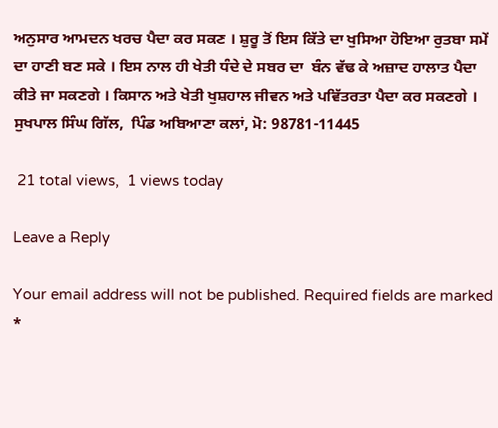ਅਨੁਸਾਰ ਆਮਦਨ ਖਰਚ ਪੈਦਾ ਕਰ ਸਕਣ । ਸ਼ੁਰੂ ਤੋਂ ਇਸ ਕਿੱਤੇ ਦਾ ਖੁਸਿਆ ਹੋਇਆ ਰੁਤਬਾ ਸਮੇਂ ਦਾ ਹਾਣੀ ਬਣ ਸਕੇ । ਇਸ ਨਾਲ ਹੀ ਖੇਤੀ ਧੰਦੇ ਦੇ ਸਬਰ ਦਾ  ਬੰਨ ਵੱਢ ਕੇ ਅਜ਼ਾਦ ਹਾਲਾਤ ਪੈਦਾ ਕੀਤੇ ਜਾ ਸਕਣਗੇ । ਕਿਸਾਨ ਅਤੇ ਖੇਤੀ ਖੁਸ਼ਹਾਲ ਜੀਵਨ ਅਤੇ ਪਵਿੱਤਰਤਾ ਪੈਦਾ ਕਰ ਸਕਣਗੇ ।
ਸੁਖਪਾਲ ਸਿੰਘ ਗਿੱਲ,  ਪਿੰਡ ਅਬਿਆਣਾ ਕਲਾਂ, ਮੋ: 98781-11445

 21 total views,  1 views today

Leave a Reply

Your email address will not be published. Required fields are marked *